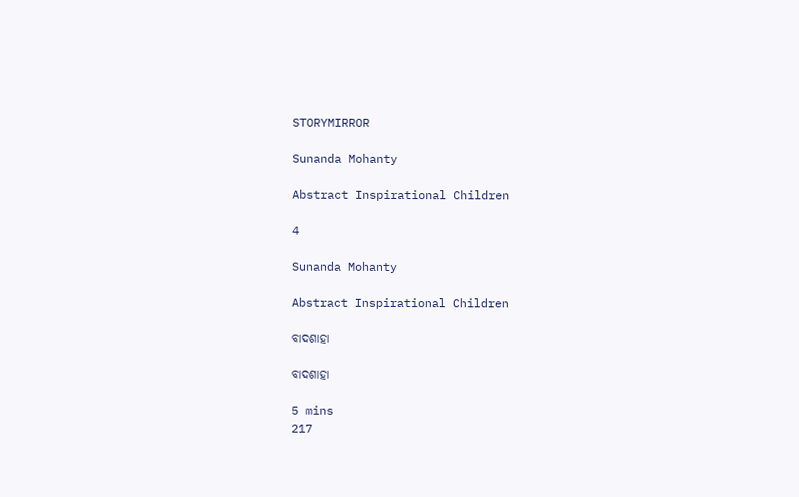STORYMIRROR

Sunanda Mohanty

Abstract Inspirational Children

4

Sunanda Mohanty

Abstract Inspirational Children

ବାଦଶାହା

ବାଦଶାହା

5 mins
217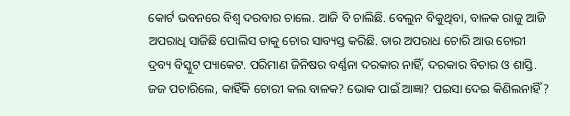କୋର୍ଟ ଭବନରେ ବିଶ୍ୱ ଦରବାର ଚାଲେ. ଆଜି ବି ଚାଲିଛି. ବେଲୁନ ବିକୁଥିବା, ବାଳକ ରାଜୁ ଆଜି ଅପରାଧି ସାଜିଛି ପୋଲିସ ତାକୁ ଚୋର ସାବ୍ୟସ୍ତ କରିଛି. ତାର ଅପରାଧ ଚୋରି ଆଉ ଚୋରୀ ଦ୍ରବ୍ୟ ବିସ୍କୁଟ ପ୍ୟାକେଟ. ପରିମାଣ ଜିନିଷର ବର୍ଣ୍ଣନା ଦରକାର ନାହିଁ, ଦରକାର ବିଚାର ଓ ଶାସ୍ତି. ଜଜ ପଚାରିଲେ, କାହିଁକି ଚୋରୀ କଲ ବାଳକ? ଭୋକ ପାଇଁ ଆଜ୍ଞା? ପଇସା ଦେଇ କିଣିଲନାହିଁ?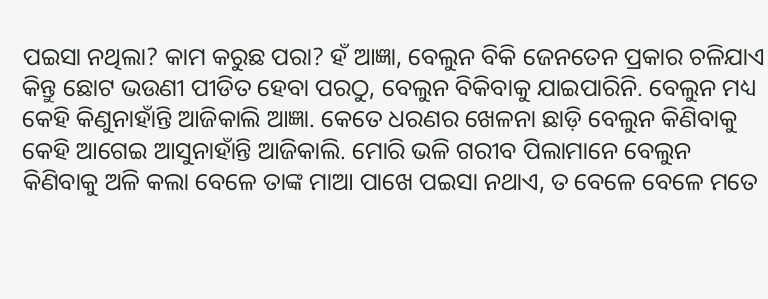ପଇସା ନଥିଲା? କାମ କରୁଛ ପରା? ହଁ ଆଜ୍ଞା, ବେଲୁନ ବିକି ଜେନତେନ ପ୍ରକାର ଚଳିଯାଏ କିନ୍ତୁ ଛୋଟ ଭଉଣୀ ପୀଡିତ ହେବା ପରଠୁ, ବେଲୁନ ବିକିବାକୁ ଯାଇପାରିନି. ବେଲୁନ ମଧ୍ୟ କେହି କିଣୁନାହାଁନ୍ତି ଆଜିକାଲି ଆଜ୍ଞା. କେତେ ଧରଣର ଖେଳନା ଛାଡ଼ି ବେଲୁନ କିଣିବାକୁ କେହି ଆଗେଇ ଆସୁନାହାଁନ୍ତି ଆଜିକାଲି. ମୋରି ଭଳି ଗରୀବ ପିଲାମାନେ ବେଲୁନ କିଣିବାକୁ ଅଳି କଲା ବେଳେ ତାଙ୍କ ମାଆ ପାଖେ ପଇସା ନଥାଏ, ତ ବେଳେ ବେଳେ ମତେ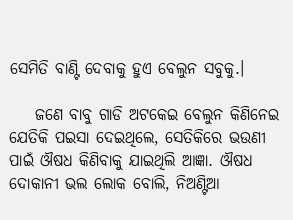ସେମିତି ବାଣ୍ଟି ଦେବାକୁ ହୁଏ ବେଲୁନ ସବୁକୁ.।

    ଜଣେ ବାବୁ ଗାଡି ଅଟକେଇ ବେଲୁନ କିଣିନେଇ ଯେତିକି ପଇସା ଦେଇଥିଲେ, ସେତିକିରେ ଭଉଣୀ ପାଇଁ ଔଷଧ କିଣିବାକୁ ଯାଇଥିଲି ଆଜ୍ଞା. ଔଷଧ ଦୋକାନୀ ଭଲ ଲୋକ ବୋଲି, ନିଅଣ୍ଟିଆ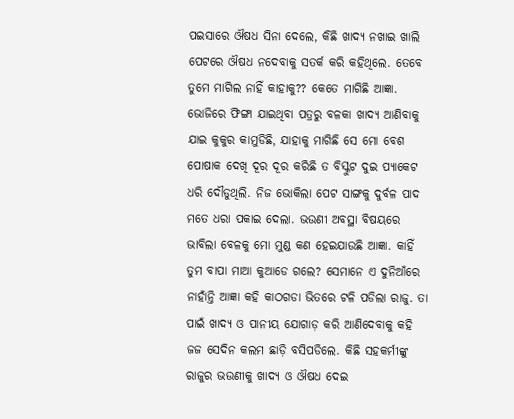ପଇସାରେ ଔଷଧ ସିନା ଦେଲେ, କିଛି ଖାଦ୍ୟ ନଖାଇ ଖାଲି ପେଟରେ ଔଷଧ ନଦେବାକୁ ସତର୍କ କରି କହିଥିଲେ. ତେବେ ତୁମେ ମାଗିଲ ନାହିଁ କାହାକୁ?? କେତେ ମାଗିଛି ଆଜ୍ଞା. ଭୋଜିରେ ଫିଙ୍ଗା ଯାଇଥିବା ପତ୍ରରୁ ବଳକା ଖାଦ୍ୟ ଆଣିବାକୁ ଯାଇ କୁକୁର କାମୁଡିଛି, ଯାହାକୁ ମାଗିଛି ସେ ମୋ ବେଶ ପୋଷାକ ଦେଖି ଦୂର ଦୂର କରିଛି ତ ବିସ୍କୁଟ ଦୁଇ ପ୍ୟାକେଟ ଧରି ଦୌଡୁଥିଲି. ନିଜ ଭୋକିଲା ପେଟ ସାଙ୍ଗକୁ ଦୁର୍ବଳ ପାଦ ମତେ ଧରା ପକାଇ ଦେଲା. ଭଉଣୀ ଅବସ୍ଥା ବିଷୟରେ ଭାବିଲା ବେଳକୁ ମୋ ମୁଣ୍ଡ କଣ ହେଇଯାଉଛି ଆଜ୍ଞା. କାହିଁ ତୁମ ବାପା ମାଆ କୁଆଡେ ଗଲେ? ସେମାନେ ଏ ଦୁନିଆଁରେ ନାହାଁନ୍ତି ଆଜ୍ଞା କହି କାଠଗଡା ଭିତରେ ଟଳି ପଡିଲା ରାଜୁ. ତା ପାଇଁ ଖାଦ୍ୟ ଓ ପାନୀୟ ଯୋଗାଡ଼ କରି ଆଣିଦେବାକୁ କହି ଜଜ ସେଦିନ କଲମ ଛାଡ଼ି ବସିପଡିଲେ. କିଛି ସହକର୍ମୀଙ୍କୁ ରାଜୁର ଭଉଣୀକୁ ଖାଦ୍ୟ ଓ ଔଷଧ ଦେଇ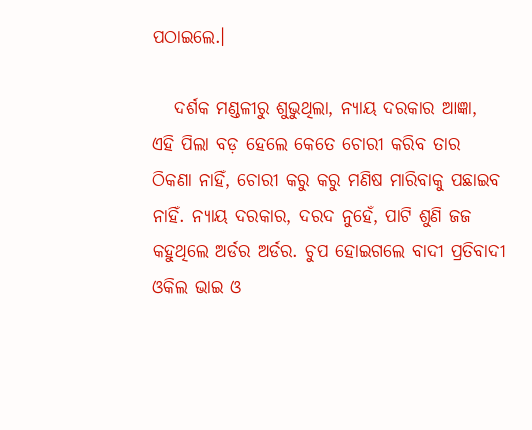ପଠାଇଲେ.।

   ଦର୍ଶକ ମଣ୍ଡଳୀରୁ ଶୁଭୁଥିଲା, ନ୍ୟାୟ ଦରକାର ଆଜ୍ଞା, ଏହି ପିଲା ବଡ଼ ହେଲେ କେତେ ଚୋରୀ କରିବ ତାର ଠିକଣା ନାହିଁ, ଚୋରୀ କରୁ କରୁ ମଣିଷ ମାରିବାକୁ ପଛାଇବ ନାହିଁ. ନ୍ୟାୟ ଦରକାର, ଦରଦ ନୁହେଁ, ପାଟି ଶୁଣି ଜଜ କହୁଥିଲେ ଅର୍ଡର ଅର୍ଡର. ଚୁପ ହୋଇଗଲେ ବାଦୀ ପ୍ରତିବାଦୀ ଓକିଲ ଭାଇ ଓ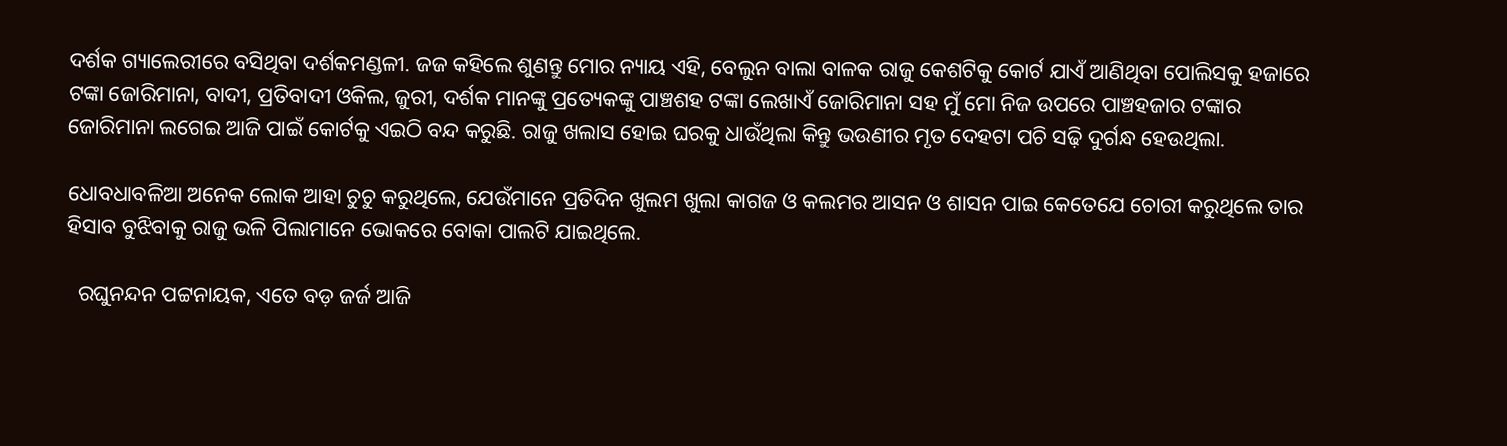ଦର୍ଶକ ଗ୍ୟାଲେରୀରେ ବସିଥିବା ଦର୍ଶକମଣ୍ଡଳୀ. ଜଜ କହିଲେ ଶୁଣନ୍ତୁ ମୋର ନ୍ୟାୟ ଏହି, ବେଲୁନ ବାଲା ବାଳକ ରାଜୁ କେଶଟିକୁ କୋର୍ଟ ଯାଏଁ ଆଣିଥିବା ପୋଲିସକୁ ହଜାରେ ଟଙ୍କା ଜୋରିମାନା, ବାଦୀ, ପ୍ରତିବାଦୀ ଓକିଲ, ଜୁରୀ, ଦର୍ଶକ ମାନଙ୍କୁ ପ୍ରତ୍ୟେକଙ୍କୁ ପାଞ୍ଚଶହ ଟଙ୍କା ଲେଖାଏଁ ଜୋରିମାନା ସହ ମୁଁ ମୋ ନିଜ ଉପରେ ପାଞ୍ଚହଜାର ଟଙ୍କାର ଜୋରିମାନା ଲଗେଇ ଆଜି ପାଇଁ କୋର୍ଟକୁ ଏଇଠି ବନ୍ଦ କରୁଛି. ରାଜୁ ଖଲାସ ହୋଇ ଘରକୁ ଧାଉଁଥିଲା କିନ୍ତୁ ଭଉଣୀର ମୃତ ଦେହଟା ପଚି ସଢ଼ି ଦୁର୍ଗନ୍ଧ ହେଉଥିଲା.

ଧୋବଧାବଳିଆ ଅନେକ ଲୋକ ଆହା ଚୁଚୁ କରୁଥିଲେ, ଯେଉଁମାନେ ପ୍ରତିଦିନ ଖୁଲମ ଖୁଲା କାଗଜ ଓ କଲମର ଆସନ ଓ ଶାସନ ପାଇ କେତେଯେ ଚୋରୀ କରୁଥିଲେ ତାର ହିସାବ ବୁଝିବାକୁ ରାଜୁ ଭଳି ପିଲାମାନେ ଭୋକରେ ବୋକା ପାଲଟି ଯାଇଥିଲେ.

  ରଘୁନନ୍ଦନ ପଟ୍ଟନାୟକ, ଏତେ ବଡ଼ ଜର୍ଜ ଆଜି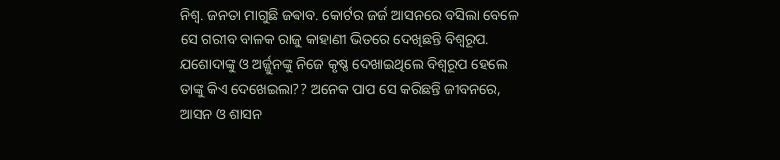ନିଶ୍ୱ. ଜନତା ମାଗୁଛି ଜଵାବ. କୋର୍ଟର ଜର୍ଜ ଆସନରେ ବସିଲା ବେଳେ ସେ ଗରୀବ ବାଳକ ରାଜୁ କାହାଣୀ ଭିତରେ ଦେଖିଛନ୍ତି ବିଶ୍ଵରୂପ. ଯଶୋଦାଙ୍କୁ ଓ ଅର୍ଜ୍ଜୁନଙ୍କୁ ନିଜେ କୃଷ୍ଣ ଦେଖାଇଥିଲେ ବିଶ୍ଵରୂପ ହେଲେ ତାଙ୍କୁ କିଏ ଦେଖେଇଲା?? ଅନେକ ପାପ ସେ କରିଛନ୍ତି ଜୀବନରେ, ଆସନ ଓ ଶାସନ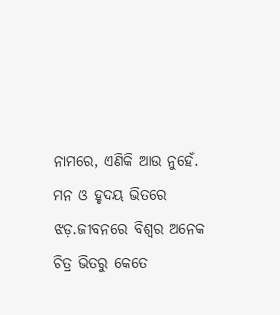ନାମରେ, ଏଣିକି ଆଉ ନୁହେଁ. ମନ ଓ ହୃଦୟ ଭିତରେ ଝଡ଼.ଜୀବନରେ ବିଶ୍ୱର ଅନେକ ଚିତ୍ର ଭିତରୁ କେତେ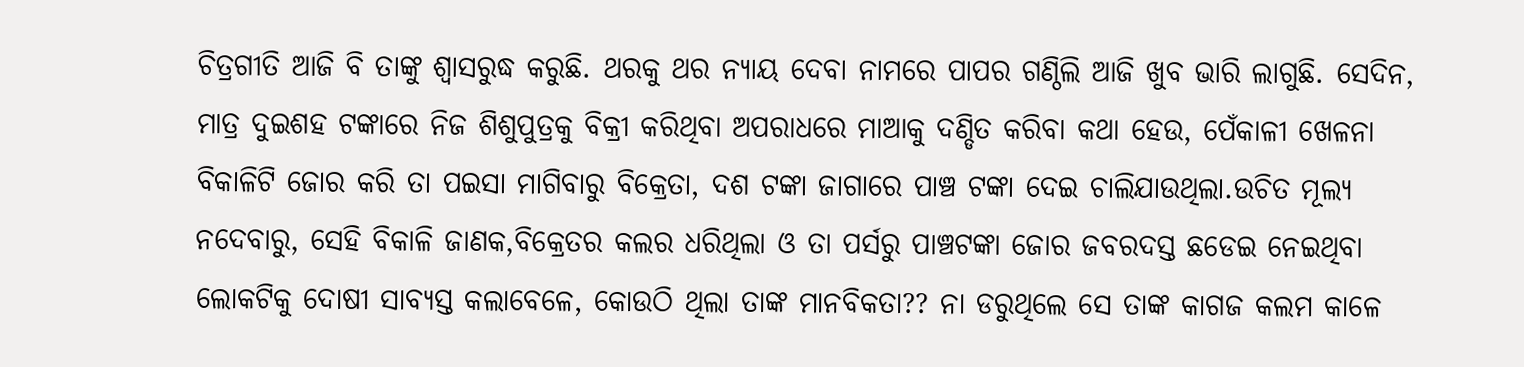ଚିତ୍ରଗୀତି ଆଜି ବି ତାଙ୍କୁ ଶ୍ୱାସରୁଦ୍ଧ କରୁଛି. ଥରକୁ ଥର ନ୍ୟାୟ ଦେବା ନାମରେ ପାପର ଗଣ୍ଠିଲି ଆଜି ଖୁବ ଭାରି ଲାଗୁଛି. ସେଦିନ, ମାତ୍ର ଦୁଇଶହ ଟଙ୍କାରେ ନିଜ ଶିଶୁପୁତ୍ରକୁ ବିକ୍ରୀ କରିଥିବା ଅପରାଧରେ ମାଆକୁ ଦଣ୍ଡିତ କରିବା କଥା ହେଉ, ପେଁକାଳୀ ଖେଳନା ବିକାଳିଟି ଜୋର କରି ତା ପଇସା ମାଗିବାରୁ ବିକ୍ରେତା, ଦଶ ଟଙ୍କା ଜାଗାରେ ପାଞ୍ଚ ଟଙ୍କା ଦେଇ ଚାଲିଯାଉଥିଲା.ଉଚିତ ମୂଲ୍ୟ ନଦେବାରୁ, ସେହି ବିକାଳି ଜାଣକ,ବିକ୍ରେତର କଲର ଧରିଥିଲା ଓ ତା ପର୍ସରୁ ପାଞ୍ଚଟଙ୍କା ଜୋର ଜବରଦସ୍ତ ଛଡେଇ ନେଇଥିବା ଲୋକଟିକୁ ଦୋଷୀ ସାବ୍ୟସ୍ତ କଲାବେଳେ, କୋଉଠି ଥିଲା ତାଙ୍କ ମାନବିକତା?? ନା ଡରୁଥିଲେ ସେ ତାଙ୍କ କାଗଜ କଲମ କାଳେ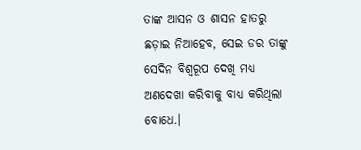ତାଙ୍କ ଆସନ ଓ ଶାସନ ହାତରୁ ଛଡ଼ାଇ ନିଆହେବ, ସେଇ ଡର ତାଙ୍କୁ ସେଦିନ ବିଶ୍ଵରୂପ ଦେଖି ମଧ୍ୟ ଅଣଦେଖା କରିବାକୁ ବାଧ୍ୟ କରିଥିଲା ବୋଧେ.।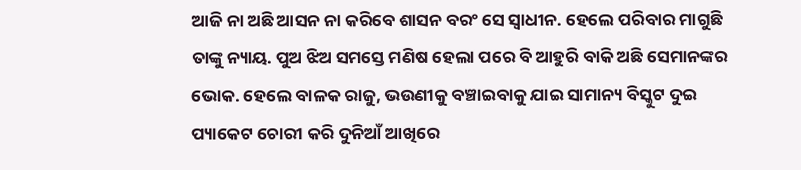ଆଜି ନା ଅଛି ଆସନ ନା କରିବେ ଶାସନ ବରଂ ସେ ସ୍ବାଧୀନ. ହେଲେ ପରିବାର ମାଗୁଛି ତାଙ୍କୁ ନ୍ୟାୟ. ପୁଅ ଝିଅ ସମସ୍ତେ ମଣିଷ ହେଲା ପରେ ବି ଆହୁରି ବାକି ଅଛି ସେମାନଙ୍କର ଭୋକ. ହେଲେ ବାଳକ ରାଜୁ, ଭଉଣୀକୁ ବଞ୍ଚାଇବାକୁ ଯାଇ ସାମାନ୍ୟ ବିସ୍କୁଟ ଦୁଇ ପ୍ୟାକେଟ ଚୋରୀ କରି ଦୁନିଆଁ ଆଖିରେ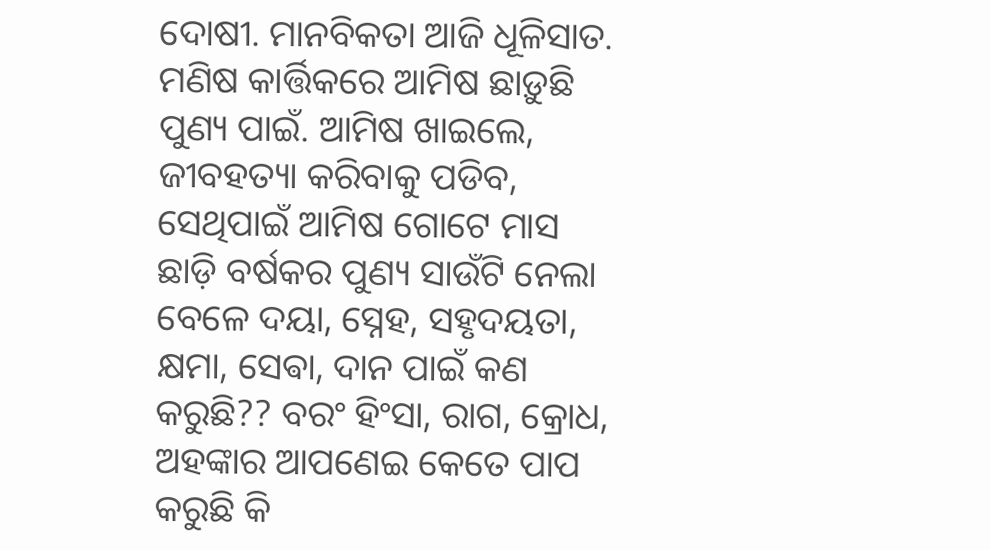ଦୋଷୀ. ମାନବିକତା ଆଜି ଧୂଳିସାତ. ମଣିଷ କାର୍ତ୍ତିକରେ ଆମିଷ ଛାଡ଼ୁଛି ପୁଣ୍ୟ ପାଇଁ. ଆମିଷ ଖାଇଲେ, ଜୀବହତ୍ୟା କରିବାକୁ ପଡିବ, ସେଥିପାଇଁ ଆମିଷ ଗୋଟେ ମାସ ଛାଡ଼ି ବର୍ଷକର ପୁଣ୍ୟ ସାଉଁଟି ନେଲା ବେଳେ ଦୟା, ସ୍ନେହ, ସହୃଦୟତା, କ୍ଷମା, ସେଵା, ଦାନ ପାଇଁ କଣ କରୁଛି?? ବରଂ ହିଂସା, ରାଗ, କ୍ରୋଧ, ଅହଙ୍କାର ଆପଣେଇ କେତେ ପାପ କରୁଛି କି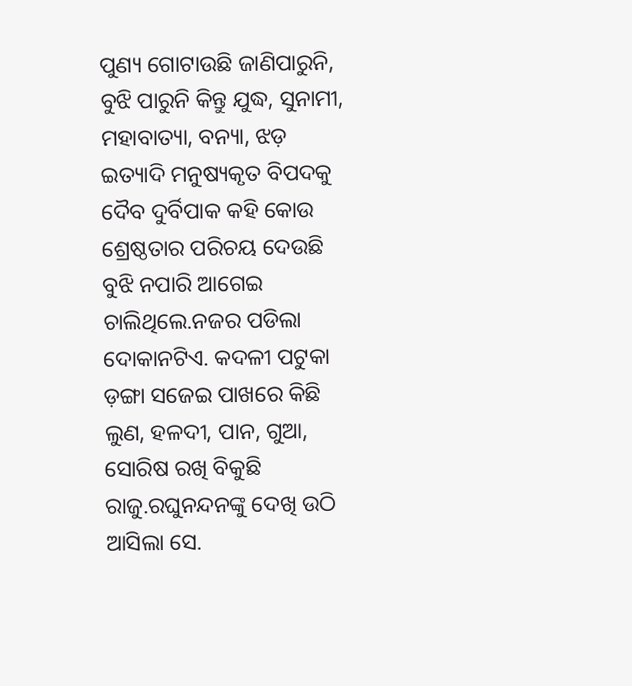ପୁଣ୍ୟ ଗୋଟାଉଛି ଜାଣିପାରୁନି, ବୁଝି ପାରୁନି କିନ୍ତୁ ଯୁଦ୍ଧ, ସୁନାମୀ, ମହାବାତ୍ୟା, ବନ୍ୟା, ଝଡ଼ ଇତ୍ୟାଦି ମନୁଷ୍ୟକୃତ ବିପଦକୁ ଦୈବ ଦୁର୍ବିପାକ କହି କୋଉ ଶ୍ରେଷ୍ଠତାର ପରିଚୟ ଦେଉଛି ବୁଝି ନପାରି ଆଗେଇ ଚାଲିଥିଲେ.ନଜର ପଡିଲା ଦୋକାନଟିଏ. କଦଳୀ ପଟୁକା ଡ଼ଙ୍ଗା ସଜେଇ ପାଖରେ କିଛି ଲୁଣ, ହଳଦୀ, ପାନ, ଗୁଆ, ସୋରିଷ ରଖି ବିକୁଛି ରାଜୁ.ରଘୁନନ୍ଦନଙ୍କୁ ଦେଖି ଉଠି ଆସିଲା ସେ.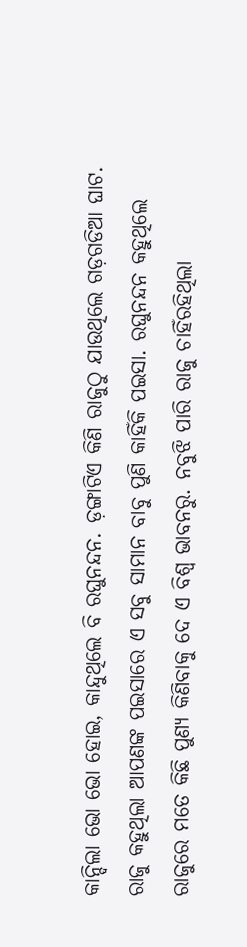କାନ୍ଦିଲା ଭୋ ଭୋ ହୋଇ, କାନ୍ଦୁଥିଲେ ବି ରଘୁନନ୍ଦନ. ଡ଼ଙ୍ଗାଟିଏ କିଣି ରାଜୁଠୁ ଯାଉଥିଲେ ଗଡ଼ଗଡିଆ ଘାଟ. ରାଜୁ କହୁଥିଲା ଆପଣଙ୍କ ପଇସାରେ ଏ ସବୁ ସାମାନ ବାବୁ ପୁଣି କାହିଁକି ପଇସା. ରଘୁନନ୍ଦନ କହୁଥିଲେ ରାଜୁରେ ମତେ କିଛି ପୁଣ୍ୟ କିଣିବାକୁ ଦେ ଏ ବିଶ୍ୱ ଭାବନରୁ. ନବୁଝି ପାରି ରାଜୁ ଚାହିଁରହିଥିଲା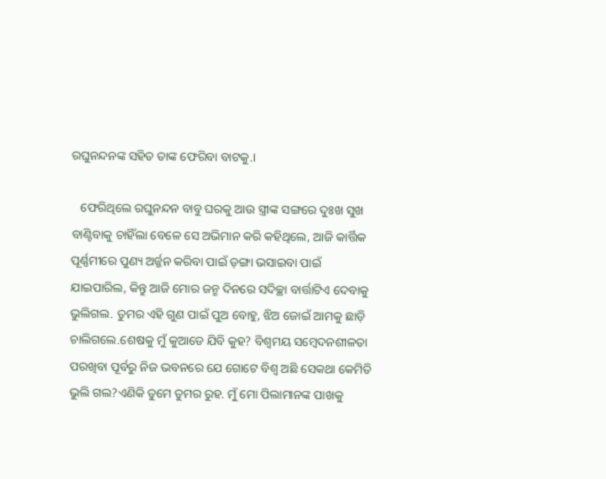ରଘୁନନ୍ଦନଙ୍କ ସହିତ ତାଙ୍କ ଫେରିବା ବାଟକୁ.।

   ଫେରିଥିଲେ ରଘୁନନ୍ଦନ ବାବୁ ଘରକୁ ଆଉ ସ୍ତ୍ରୀଙ୍କ ସଙ୍ଗରେ ଦୁଃଖ ସୁଖ ବାଣ୍ଟିବାକୁ ଚାହିଁଲା ବେଳେ ସେ ଅଭିମାନ କରି କହିଥିଲେ, ଆଜି କାର୍ତ୍ତିକ ପୂର୍ଣ୍ଣମୀରେ ପୁଣ୍ୟ ଅର୍ଜ୍ଜନ କରିବା ପାଇଁ ଡ଼ଙ୍ଗା ଭସାଇବା ପାଇଁ ଯାଇପାରିଲ, କିନ୍ତୁ ଆଜି ମୋର ଜନ୍ମ ଦିନରେ ସଦିଚ୍ଛା ବାର୍ତ୍ତାଟିଏ ଦେବାକୁ ଭୁଲିଗଲ. ତୁମର ଏହି ଗୁଣ ପାଇଁ ପୁଅ ବୋହୁ, ଝିଅ ଜୋଇଁ ଆମକୁ ଛାଡ଼ି ଚାଲିଗଲେ.ଶେଷକୁ ମୁଁ କୁଆଡେ ଯିବି କୁହ? ବିଶ୍ୱମୟ ସମ୍ବେଦନଶୀଳତା ପରଖିବା ପୂର୍ବରୁ ନିଜ ଭବନରେ ଯେ ଗୋଟେ ବିଶ୍ୱ ଅଛି ସେକଥା କେମିତି ଭୁଲି ଗଲ?ଏଣିକି ତୁମେ ତୁମର ରୁହ. ମୁଁ ମୋ ପିଲାମାନଙ୍କ ପାଖକୁ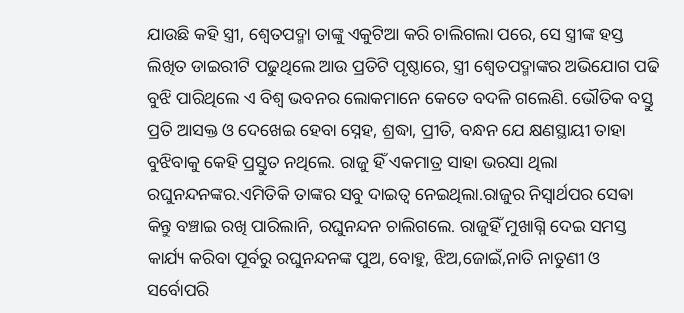ଯାଉଛି କହି ସ୍ତ୍ରୀ, ଶ୍ୱେତପଦ୍ମା ତାଙ୍କୁ ଏକୁଟିଆ କରି ଚାଲିଗଲା ପରେ, ସେ ସ୍ତ୍ରୀଙ୍କ ହସ୍ତ ଲିଖିତ ଡାଇରୀଟି ପଢୁଥିଲେ ଆଉ ପ୍ରତିଟି ପୃଷ୍ଠାରେ, ସ୍ତ୍ରୀ ଶ୍ୱେତପଦ୍ମାଙ୍କର ଅଭିଯୋଗ ପଢି ବୁଝି ପାରିଥିଲେ ଏ ବିଶ୍ୱ ଭବନର ଲୋକମାନେ କେତେ ବଦଳି ଗଲେଣି. ଭୌତିକ ବସ୍ତୁ ପ୍ରତି ଆସକ୍ତ ଓ ଦେଖେଇ ହେବା ସ୍ନେହ, ଶ୍ରଦ୍ଧା, ପ୍ରୀତି, ବନ୍ଧନ ଯେ କ୍ଷଣସ୍ଥାୟୀ ତାହା ବୁଝିବାକୁ କେହି ପ୍ରସ୍ତୁତ ନଥିଲେ. ରାଜୁ ହିଁ ଏକମାତ୍ର ସାହା ଭରସା ଥିଲା ରଘୁନନ୍ଦନଙ୍କର.ଏମିତିକି ତାଙ୍କର ସବୁ ଦାଇତ୍ୱ ନେଇଥିଲା.ରାଜୁର ନିସ୍ଵାର୍ଥପର ସେଵା କିନ୍ତୁ ବଞ୍ଚାଇ ରଖି ପାରିଲାନି, ରଘୁନନ୍ଦନ ଚାଲିଗଲେ. ରାଜୁହିଁ ମୁଖାଗ୍ନି ଦେଇ ସମସ୍ତ କାର୍ଯ୍ୟ କରିବା ପୂର୍ବରୁ ରଘୁନନ୍ଦନଙ୍କ ପୁଅ, ବୋହୁ, ଝିଅ,ଜୋଇଁ,ନାତି ନାତୁଣୀ ଓ ସର୍ବୋପରି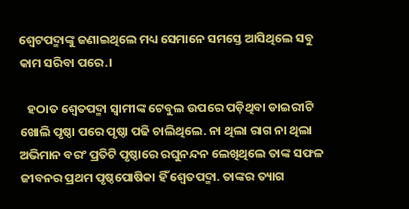ଶ୍ଵେଟପଦ୍ମାଙ୍କୁ ଜଣାଇଥିଲେ ମଧ୍ୟ ସେମାନେ ସମସ୍ତେ ଆସିଥିଲେ ସବୁ କାମ ସରିବା ପରେ.।

   ହଠାତ ଶ୍ୱେତପଦ୍ମା ସ୍ୱାମୀଙ୍କ ଟେବୁଲ ଉପରେ ପଡ଼ିଥିବା ଡାଇରୀଟି ଖୋଲି ପୃଷ୍ଠା ପରେ ପୃଷ୍ଠା ପଢି ଚାଲିଥିଲେ. ନା ଥିଲା ରାଗ ନା ଥିଲା ଅଭିମାନ ବରଂ ପ୍ରତିଟି ପୃଷ୍ଠାରେ ରଘୁନନ୍ଦନ ଲେଖିଥିଲେ ତାଙ୍କ ସଫଳ ଜୀବନର ପ୍ରଥମ ପୃଷ୍ଠପୋଷିକା ହିଁ ଶ୍ଵେତପଦ୍ମା. ତାଙ୍କର ତ୍ୟାଗ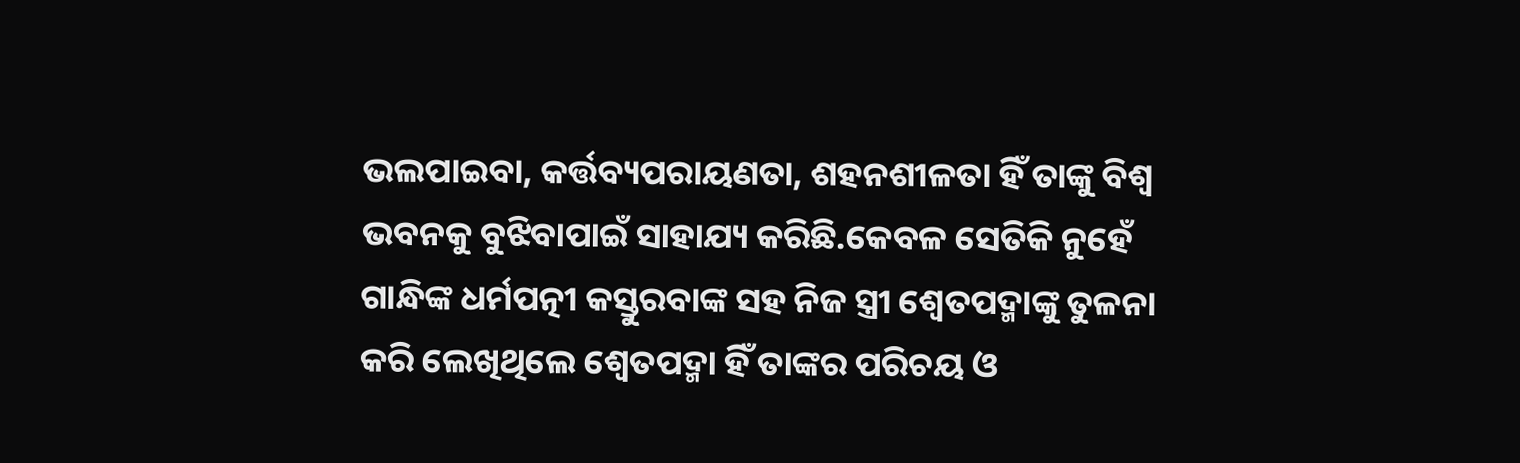ଭଲପାଇବା, କର୍ତ୍ତବ୍ୟପରାୟଣତା, ଶହନଶୀଳତା ହିଁ ତାଙ୍କୁ ବିଶ୍ୱ ଭବନକୁ ବୁଝିବାପାଇଁ ସାହାଯ୍ୟ କରିଛି.କେବଳ ସେତିକି ନୁହେଁ ଗାନ୍ଧିଙ୍କ ଧର୍ମପତ୍ନୀ କସ୍ତୁରବାଙ୍କ ସହ ନିଜ ସ୍ତ୍ରୀ ଶ୍ୱେତପଦ୍ମାଙ୍କୁ ତୁଳନା କରି ଲେଖିଥିଲେ ଶ୍ୱେତପଦ୍ମା ହିଁ ତାଙ୍କର ପରିଚୟ ଓ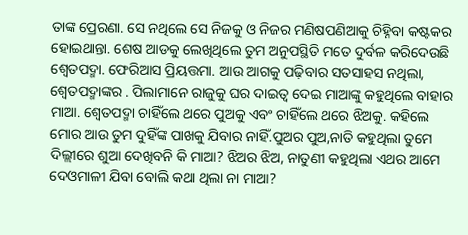ତାଙ୍କ ପ୍ରେରଣା. ସେ ନଥିଲେ ସେ ନିଜକୁ ଓ ନିଜର ମଣିଷପଣିଆକୁ ଚିହ୍ନିବା କଷ୍ଟକର ହୋଇଥାନ୍ତା. ଶେଷ ଆଡକୁ ଲେଖିଥିଲେ ତୁମ ଅନୁପସ୍ଥିତି ମତେ ଦୁର୍ବଳ କରିଦେଉଛି ଶ୍ୱେତପଦ୍ମା. ଫେରିଆସ ପ୍ରିୟତ୍ତମା. ଆଉ ଆଗକୁ ପଢ଼ିବାର ସତସାହସ ନଥିଲା, ଶ୍ୱେତପଦ୍ମାଙ୍କର . ପିଲାମାନେ ରାଜୁକୁ ଘର ଦାଇତ୍ୱ ଦେଇ ମାଆଙ୍କୁ କହୁଥିଲେ ବାହାର ମାଆ. ଶ୍ୱେତପଦ୍ମା ଚାହିଁଲେ ଥରେ ପୁଅକୁ ଏବଂ ଚାହିଁଲେ ଥରେ ଝିଅକୁ. କହିଲେ ମୋର ଆଉ ତୁମ ଦୁହିଁଙ୍କ ପାଖକୁ ଯିବାର ନାହିଁ.ପୁଅର ପୁଅ,ନାତି କହୁଥିଲା ତୁମେ ଦିଲ୍ଲୀରେ ଶୁଆ ଦେଖିବନି କି ମାଆ? ଝିଅର ଝିଅ, ନାତୁଣୀ କହୁଥିଲା ଏଥର ଆମେ ଦେଓମାଳୀ ଯିବା ବୋଲି କଥା ଥିଲା ନା ମାଆ?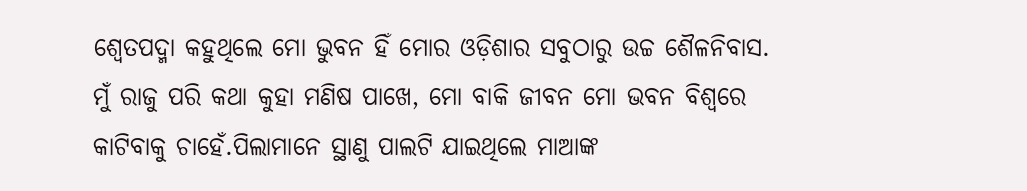ଶ୍ୱେତପଦ୍ମା କହୁଥିଲେ ମୋ ଭୁବନ ହିଁ ମୋର ଓଡ଼ିଶାର ସବୁଠାରୁ ଉଚ୍ଚ ଶୈଳନିବାସ. ମୁଁ ରାଜୁ ପରି କଥା କୁହା ମଣିଷ ପାଖେ, ମୋ ବାକି ଜୀବନ ମୋ ଭବନ ବିଶ୍ବରେ କାଟିବାକୁ ଚାହେଁ.ପିଲାମାନେ ସ୍ଥାଣୁ ପାଲଟି ଯାଇଥିଲେ ମାଆଙ୍କ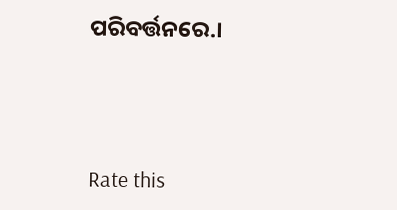ପରିବର୍ତ୍ତନରେ.।





Rate this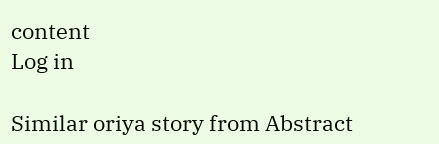content
Log in

Similar oriya story from Abstract